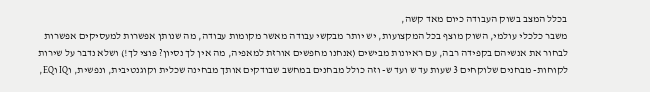בכלל המצב בשוק העבודה כיום מאד קשה,
משבר כלכלי עולמי, השוק מוצף בכל המקצועות, יש יותר מבקשי עבודה מאשר מקומות עבודה, מה שנותן אפשרות למעסיקים אפשרות לבחור את אנשיהם בקפידה רבה, עם ראיונות מבישים (אנחנו מחפשים אורזת למאפיה, מה אין לך נסיון? פוצי לך!) ושלא נדבר על שירות לקוחות- מבחנים שלוקחים 3 שעות עד ש ועד ש- וזה כולל מבחנים במחשב שבודקים אותך מבחינה שכלית וקוגנטיבית, ונפשית, וIQ וEQ,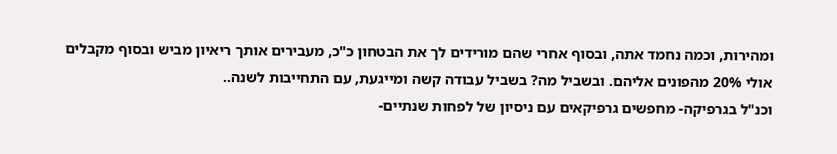ומהירות, וכמה נחמד אתה, ובסוף אחרי שהם מורידים לך את הבטחון כ"כ, מעבירים אותך ריאיון מביש ובסוף מקבלים אולי 20% מהפונים אליהם. ובשביל מה? בשביל עבודה קשה ומייגעת, עם התחייבות לשנה..
וכנ"ל בגרפיקה- מחפשים גרפיקאים עם ניסיון של לפחות שנתיים-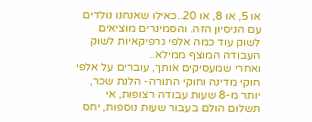או 5, או 8, או 20..כאילו שאנחנו נולדים עם הניסיון הזה. והסמינרים מוציאים לשוק עוד כמה אלפי גרפיקאיות לשוק העבודה המוצף ממילא..
ואחרי שמעסיקים אותך, עוברים על אלפי חוקי מדינה וחוקי התורה- הלנת שכר, יותר מ-8 שעות עבודה רצופות, אי תשלום הולם בעבור שעות נוספות, יחס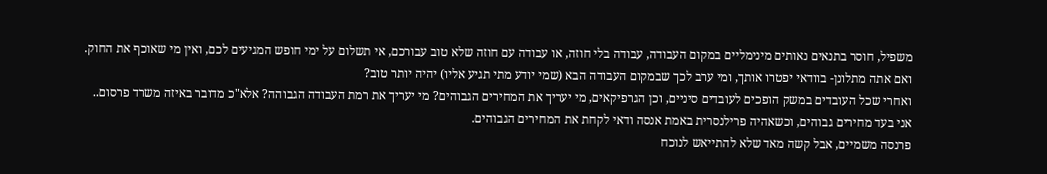משפיל, חוסר בתנאים נאותים מינימליים במקום העבודה, עבודה בלי חוזה, או עבודה עם חוזה שלא טוב עבורכם, אי תשלום על ימי חופש המגיעים לכם, ואין מי שאוכף את החוק. ואם אתה מתלונן- בוודאי יפטרו אותך, ומי ערב לכך שבמקום העבודה הבא (שמי יודע מתי תגיע אליו) יהיה יותר טוב?
ואחרי שכל העובדים במשק הופכים לעובדים סיניים, וכן הגרפיקאים, מי יעריך את המחירים הגבוהים? מי יעריך את רמת העבודה הגבוהה? אלא"כ מדובר באיזה משרד פרסום..
אני בעד מחירים גבוהים, וכשאהיה פרילנסרית באמת אנסה ודאי לקחת את המחירים הגבוהים.
פרנסה משמיים, אבל קשה מאד שלא להתייאש לנוכח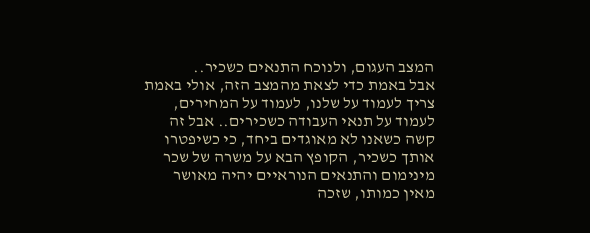המצב העגום, ולנוכח התנאים כשכיר..
אבל באמת כדי לצאת מהמצב הזה, אולי באמת צריך לעמוד על שלנו, לעמוד על המחירים, לעמוד על תנאי העבודה כשכירים.. אבל זה קשה כשאנו לא מאוגדים ביחד, כי כשיפטרו אותך כשכיר, הקופץ הבא על משרה של שכר מינימום והתנאים הנוראיים יהיה מאושר מאין כמותו, שזכה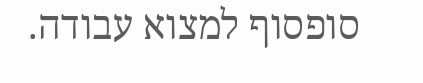סופסוף למצוא עבודה.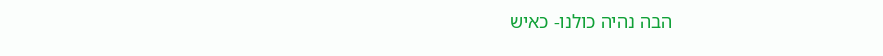הבה נהיה כולנו- כאיש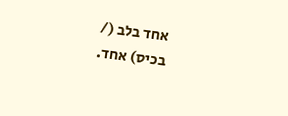אחד בלב (/
בכיס) אחד.